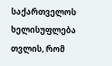საქართველოს ხელისუფლება თვლის, რომ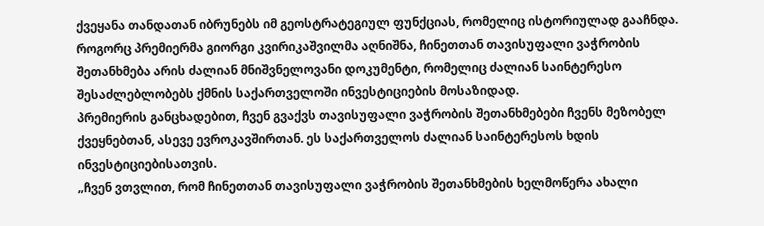ქვეყანა თანდათან იბრუნებს იმ გეოსტრატეგიულ ფუნქციას, რომელიც ისტორიულად გააჩნდა. როგორც პრემიერმა გიორგი კვირიკაშვილმა აღნიშნა, ჩინეთთან თავისუფალი ვაჭრობის შეთანხმება არის ძალიან მნიშვნელოვანი დოკუმენტი, რომელიც ძალიან საინტერესო შესაძლებლობებს ქმნის საქართველოში ინვესტიციების მოსაზიდად.
პრემიერის განცხადებით, ჩვენ გვაქვს თავისუფალი ვაჭრობის შეთანხმებები ჩვენს მეზობელ ქვეყნებთან, ასევე ევროკავშირთან. ეს საქართველოს ძალიან საინტერესოს ხდის ინვესტიციებისათვის.
„ჩვენ ვთვლით, რომ ჩინეთთან თავისუფალი ვაჭრობის შეთანხმების ხელმოწერა ახალი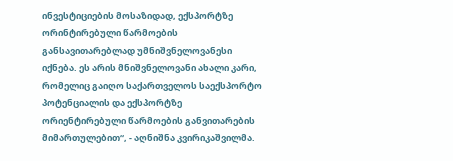ინვესტიციების მოსაზიდად, ექსპორტზე ორინტირებული წარმოების განსავითარებლად უმნიშვნელოვანესი იქნება. ეს არის მნიშვნელოვანი ახალი კარი, რომელიც გაიღო საქართველოს საექსპორტო პოტენციალის და ექსპორტზე ორიენტირებული წარმოების განვითარების მიმართულებით“, - აღნიშნა კვირიკაშვილმა.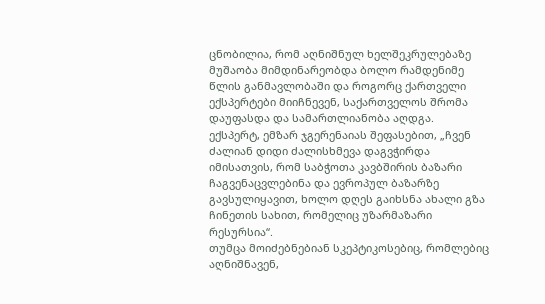ცნობილია, რომ აღნიშნულ ხელშეკრულებაზე მუშაობა მიმდინარეობდა ბოლო რამდენიმე წლის განმავლობაში და როგორც ქართველი ექსპერტები მიიჩნევენ, საქართველოს შრომა დაუფასდა და სამართლიანობა აღდგა.
ექსპერტ, ემზარ ჯგერენაიას შეფასებით, „ჩვენ ძალიან დიდი ძალისხმევა დაგვჭირდა იმისათვის, რომ საბჭოთა კავბშირის ბაზარი ჩაგვენაცვლებინა და ევროპულ ბაზარზე გავსულიყავით, ხოლო დღეს გაიხსნა ახალი გზა ჩინეთის სახით, რომელიც უზარმაზარი რესურსია“.
თუმცა მოიძებნებიან სკეპტიკოსებიც, რომლებიც აღნიშნავენ,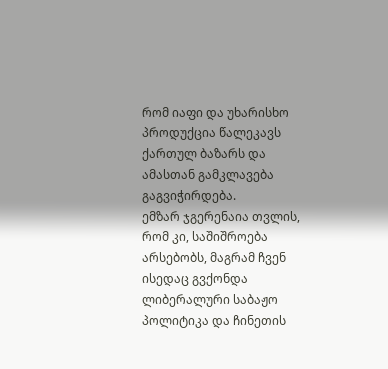რომ იაფი და უხარისხო პროდუქცია წალეკავს ქართულ ბაზარს და ამასთან გამკლავება გაგვიჭირდება.
ემზარ ჯგერენაია თვლის, რომ კი, საშიშროება არსებობს, მაგრამ ჩვენ ისედაც გვქონდა ლიბერალური საბაჟო პოლიტიკა და ჩინეთის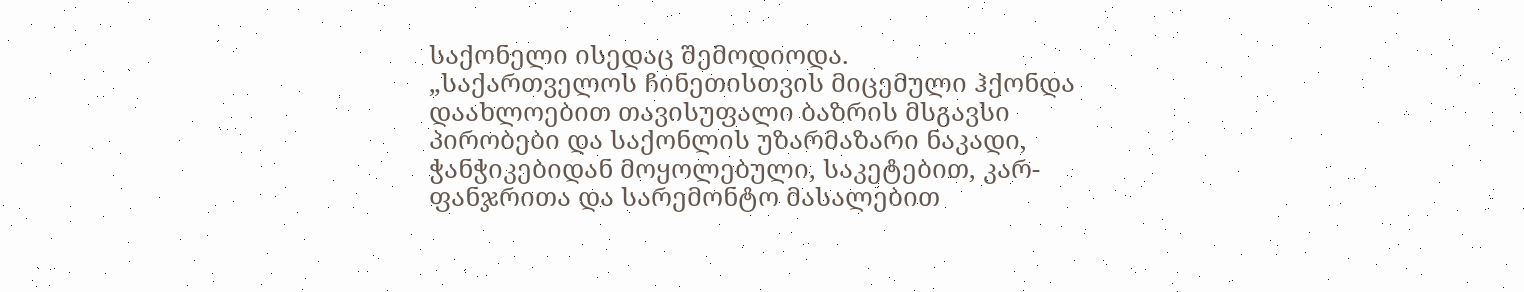საქონელი ისედაც შემოდიოდა.
„საქართველოს ჩინეთისთვის მიცემული ჰქონდა დაახლოებით თავისუფალი ბაზრის მსგავსი პირობები და საქონლის უზარმაზარი ნაკადი, ჭანჭიკებიდან მოყოლებული, საკეტებით, კარ-ფანჯრითა და სარემონტო მასალებით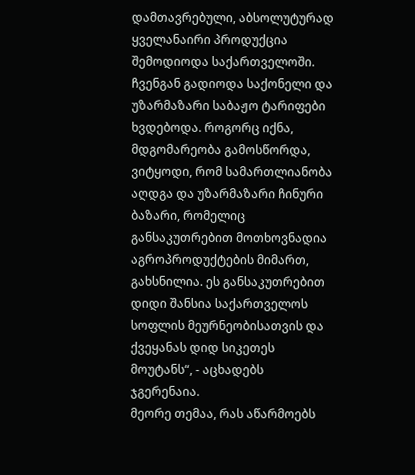დამთავრებული, აბსოლუტურად ყველანაირი პროდუქცია შემოდიოდა საქართველოში.
ჩვენგან გადიოდა საქონელი და უზარმაზარი საბაჟო ტარიფები ხვდებოდა. როგორც იქნა, მდგომარეობა გამოსწორდა, ვიტყოდი, რომ სამართლიანობა აღდგა და უზარმაზარი ჩინური ბაზარი, რომელიც განსაკუთრებით მოთხოვნადია აგროპროდუქტების მიმართ, გახსნილია. ეს განსაკუთრებით დიდი შანსია საქართველოს სოფლის მეურნეობისათვის და ქვეყანას დიდ სიკეთეს მოუტანს“, - აცხადებს ჯგერენაია.
მეორე თემაა, რას აწარმოებს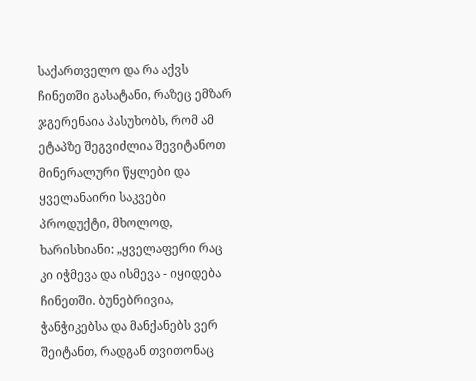საქართველო და რა აქვს ჩინეთში გასატანი, რაზეც ემზარ ჯგერენაია პასუხობს, რომ ამ ეტაპზე შეგვიძლია შევიტანოთ მინერალური წყლები და ყველანაირი საკვები პროდუქტი, მხოლოდ, ხარისხიანი: „ყველაფერი რაც კი იჭმევა და ისმევა - იყიდება ჩინეთში. ბუნებრივია, ჭანჭიკებსა და მანქანებს ვერ შეიტანთ, რადგან თვითონაც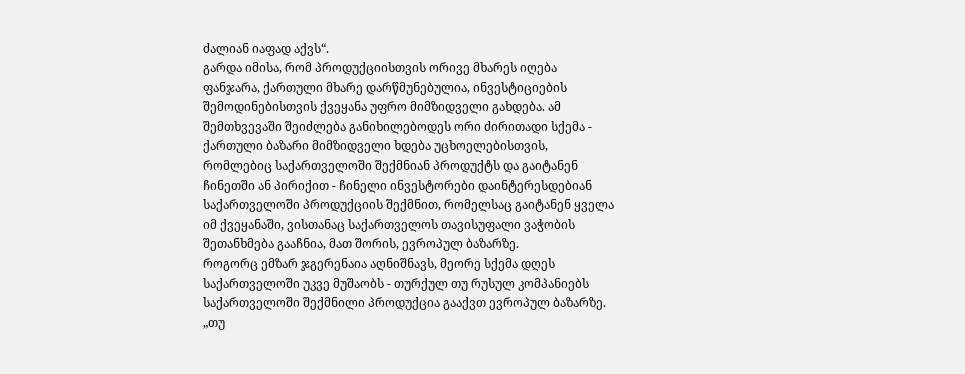ძალიან იაფად აქვს“.
გარდა იმისა, რომ პროდუქციისთვის ორივე მხარეს იღება ფანჯარა, ქართული მხარე დარწმუნებულია, ინვესტიციების შემოდინებისთვის ქვეყანა უფრო მიმზიდველი გახდება. ამ შემთხვევაში შეიძლება განიხილებოდეს ორი ძირითადი სქემა - ქართული ბაზარი მიმზიდველი ხდება უცხოელებისთვის, რომლებიც საქართველოში შექმნიან პროდუქტს და გაიტანენ ჩინეთში ან პირიქით - ჩინელი ინვესტორები დაინტერესდებიან საქართველოში პროდუქციის შექმნით, რომელსაც გაიტანენ ყველა იმ ქვეყანაში, ვისთანაც საქართველოს თავისუფალი ვაჭობის შეთანხმება გააჩნია, მათ შორის, ევროპულ ბაზარზე.
როგორც ემზარ ჯგერენაია აღნიშნავს, მეორე სქემა დღეს საქართველოში უკვე მუშაობს - თურქულ თუ რუსულ კომპანიებს საქართველოში შექმნილი პროდუქცია გააქვთ ევროპულ ბაზარზე.
„თუ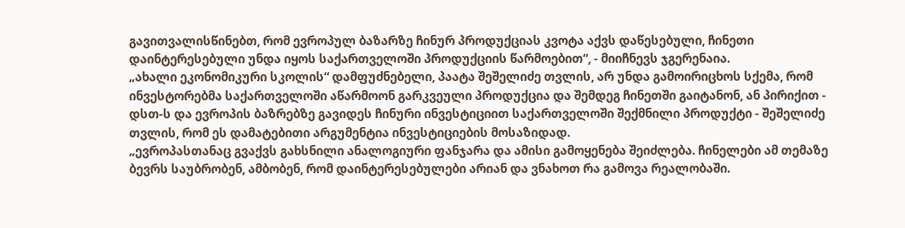გავითვალისწინებთ, რომ ევროპულ ბაზარზე ჩინურ პროდუქციას კვოტა აქვს დაწესებული, ჩინეთი დაინტერესებული უნდა იყოს საქართველოში პროდუქციის წარმოებით“, - მიიჩნევს ჯგერენაია.
„ახალი ეკონომიკური სკოლის“ დამფუძნებელი, პაატა შეშელიძე თვლის, არ უნდა გამოირიცხოს სქემა, რომ ინვესტორებმა საქართველოში აწარმოონ გარკვეული პროდუქცია და შემდეგ ჩინეთში გაიტანონ, ან პირიქით - დსთ-ს და ევროპის ბაზრებზე გავიდეს ჩინური ინვესტიციით საქართველოში შექმნილი პროდუქტი - შეშელიძე თვლის, რომ ეს დამატებითი არგუმენტია ინვესტიციების მოსაზიდად.
„ევროპასთანაც გვაქვს გახსნილი ანალოგიური ფანჯარა და ამისი გამოყენება შეიძლება. ჩინელები ამ თემაზე ბევრს საუბრობენ, ამბობენ, რომ დაინტერესებულები არიან და ვნახოთ რა გამოვა რეალობაში.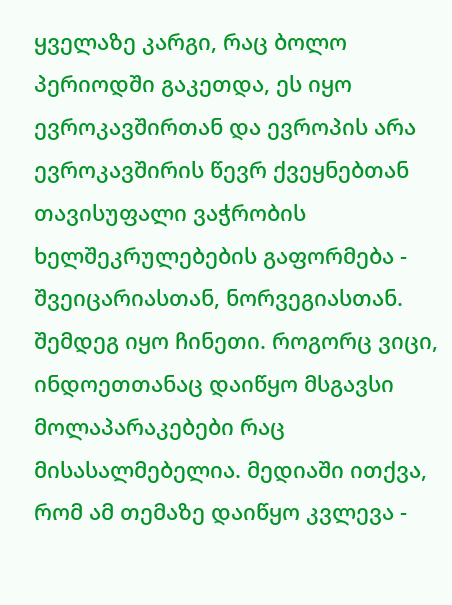ყველაზე კარგი, რაც ბოლო პერიოდში გაკეთდა, ეს იყო ევროკავშირთან და ევროპის არა ევროკავშირის წევრ ქვეყნებთან თავისუფალი ვაჭრობის ხელშეკრულებების გაფორმება - შვეიცარიასთან, ნორვეგიასთან. შემდეგ იყო ჩინეთი. როგორც ვიცი, ინდოეთთანაც დაიწყო მსგავსი მოლაპარაკებები რაც მისასალმებელია. მედიაში ითქვა, რომ ამ თემაზე დაიწყო კვლევა -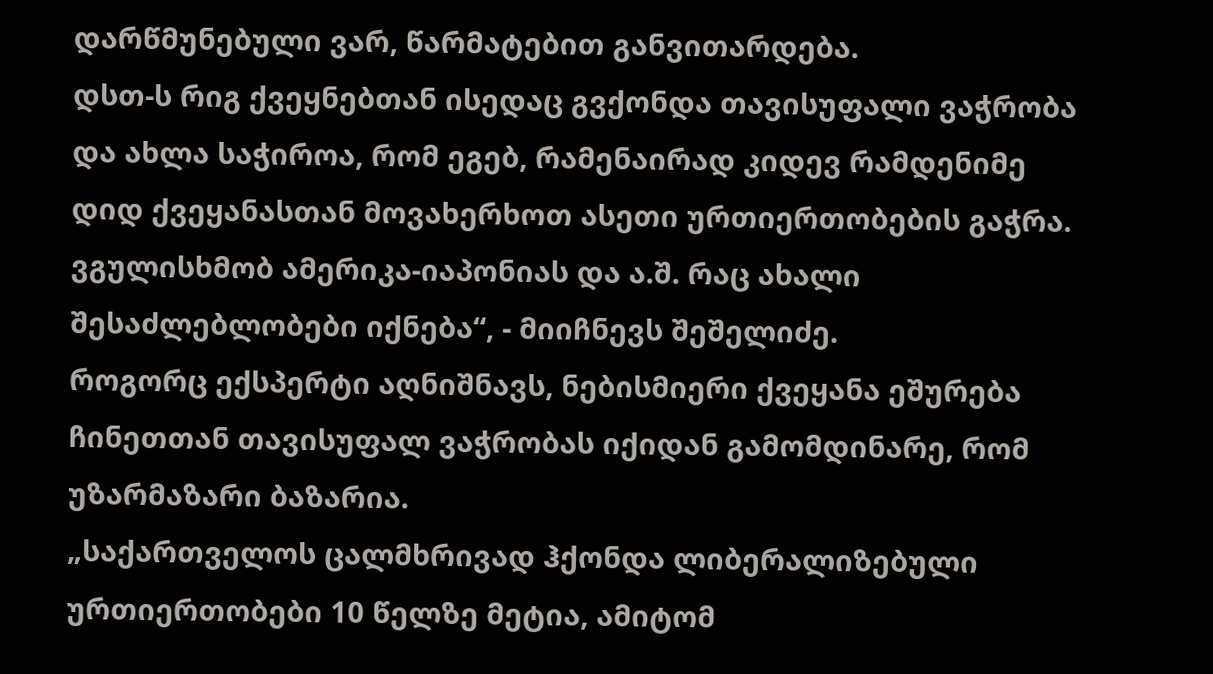დარწმუნებული ვარ, წარმატებით განვითარდება.
დსთ-ს რიგ ქვეყნებთან ისედაც გვქონდა თავისუფალი ვაჭრობა და ახლა საჭიროა, რომ ეგებ, რამენაირად კიდევ რამდენიმე დიდ ქვეყანასთან მოვახერხოთ ასეთი ურთიერთობების გაჭრა. ვგულისხმობ ამერიკა-იაპონიას და ა.შ. რაც ახალი შესაძლებლობები იქნება“, - მიიჩნევს შეშელიძე.
როგორც ექსპერტი აღნიშნავს, ნებისმიერი ქვეყანა ეშურება ჩინეთთან თავისუფალ ვაჭრობას იქიდან გამომდინარე, რომ უზარმაზარი ბაზარია.
„საქართველოს ცალმხრივად ჰქონდა ლიბერალიზებული ურთიერთობები 10 წელზე მეტია, ამიტომ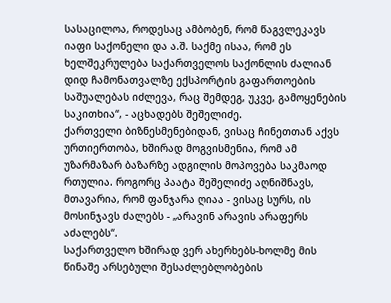სასაცილოა, როდესაც ამბობენ, რომ წაგვლეკავს იაფი საქონელი და ა.შ. საქმე ისაა, რომ ეს ხელშეკრულება საქართველოს საქონლის ძალიან დიდ ჩამონათვალზე ექსპორტის გაფართოების საშუალებას იძლევა, რაც შემდეგ, უკვე, გამოყენების საკითხია“, - აცხადებს შეშელიძე.
ქართველი ბიზნესმენებიდან, ვისაც ჩინეთთან აქვს ურთიერთობა, ხშირად მოგვისმენია, რომ ამ უზარმაზარ ბაზარზე ადგილის მოპოვება საკმაოდ რთულია. როგორც პაატა შეშელიძე აღნიშნავს, მთავარია, რომ ფანჯარა ღიაა - ვისაც სურს, ის მოსინჯავს ძალებს - „არავინ არავის არაფერს აძალებს“.
საქართველო ხშირად ვერ ახერხებს-ხოლმე მის წინაშე არსებული შესაძლებლობების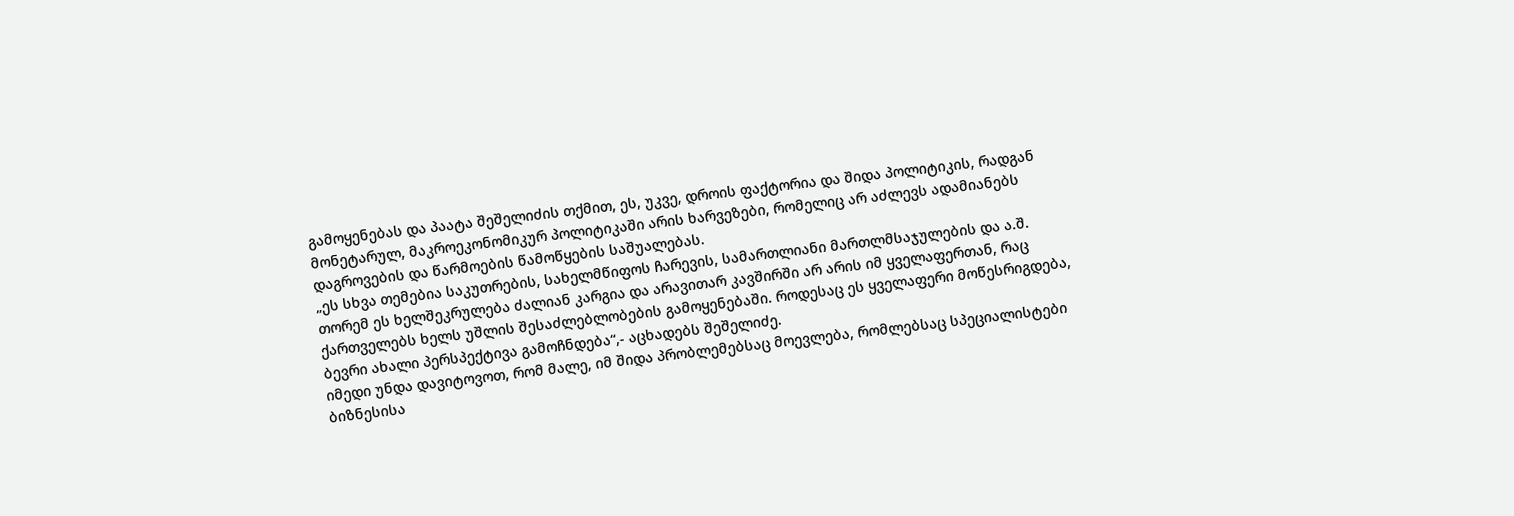გამოყენებას და პაატა შეშელიძის თქმით, ეს, უკვე, დროის ფაქტორია და შიდა პოლიტიკის, რადგან მონეტარულ, მაკროეკონომიკურ პოლიტიკაში არის ხარვეზები, რომელიც არ აძლევს ადამიანებს დაგროვების და წარმოების წამოწყების საშუალებას.
„ეს სხვა თემებია საკუთრების, სახელმწიფოს ჩარევის, სამართლიანი მართლმსაჯულების და ა.შ. თორემ ეს ხელშეკრულება ძალიან კარგია და არავითარ კავშირში არ არის იმ ყველაფერთან, რაც ქართველებს ხელს უშლის შესაძლებლობების გამოყენებაში. როდესაც ეს ყველაფერი მოწესრიგდება, ბევრი ახალი პერსპექტივა გამოჩნდება“,- აცხადებს შეშელიძე.
იმედი უნდა დავიტოვოთ, რომ მალე, იმ შიდა პრობლემებსაც მოევლება, რომლებსაც სპეციალისტები ბიზნესისა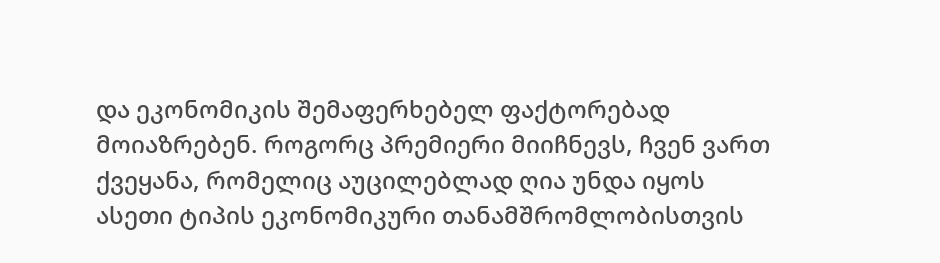და ეკონომიკის შემაფერხებელ ფაქტორებად მოიაზრებენ. როგორც პრემიერი მიიჩნევს, ჩვენ ვართ ქვეყანა, რომელიც აუცილებლად ღია უნდა იყოს ასეთი ტიპის ეკონომიკური თანამშრომლობისთვის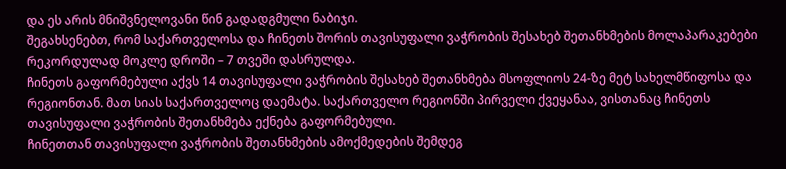და ეს არის მნიშვნელოვანი წინ გადადგმული ნაბიჯი.
შეგახსენებთ, რომ საქართველოსა და ჩინეთს შორის თავისუფალი ვაჭრობის შესახებ შეთანხმების მოლაპარაკებები რეკორდულად მოკლე დროში – 7 თვეში დასრულდა.
ჩინეთს გაფორმებული აქვს 14 თავისუფალი ვაჭრობის შესახებ შეთანხმება მსოფლიოს 24-ზე მეტ სახელმწიფოსა და რეგიონთან. მათ სიას საქართველოც დაემატა. საქართველო რეგიონში პირველი ქვეყანაა, ვისთანაც ჩინეთს თავისუფალი ვაჭრობის შეთანხმება ექნება გაფორმებული.
ჩინეთთან თავისუფალი ვაჭრობის შეთანხმების ამოქმედების შემდეგ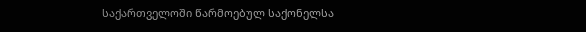საქართველოში წარმოებულ საქონელსა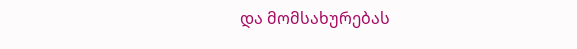და მომსახურებას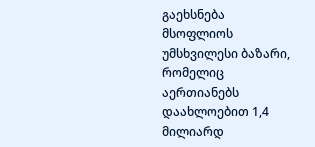გაეხსნება მსოფლიოს უმსხვილესი ბაზარი, რომელიც აერთიანებს დაახლოებით 1,4 მილიარდ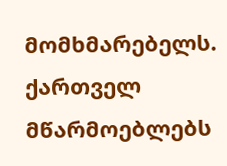მომხმარებელს. ქართველ მწარმოებლებს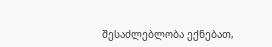შესაძლებლობა ექნებათ,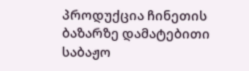პროდუქცია ჩინეთის ბაზარზე დამატებითი საბაჟო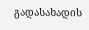გადასახადის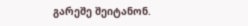გარეშე შეიტანონ.